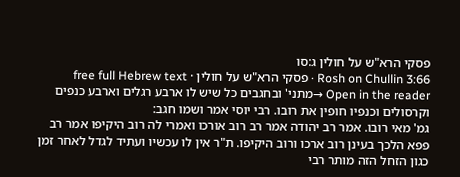פסקי הרא"ש על חולין ג:סו
Rosh on Chullin 3:66 · פסקי הרא"ש על חולין · free full Hebrew text
Open in the reader →מתני' ובחגבים כל שיש לו ארבע רגלים וארבע כנפים וקרסולים וכנפיו חופין את רובו. רבי יוסי אמר ושמו חגב:
גמ' מאי רובו. אמר רב יהודה אמר רב רוב אורכו ואמרי לה רוב היקיפו אמר רב פפא הלכך בעינן רוב ארכו ורוב היקיפו. ת"ר אין לו עכשיו ועתיד לגדל לאחר זמן כגון הזחל הזה מותר רבי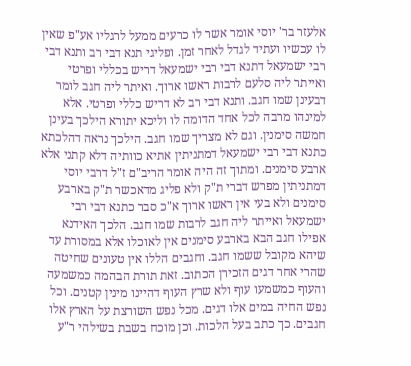אלעזר בר' יוסי אומר אשר לו כרעים ממעל לרגליו אע"פ שאין לו עכשיו ועתיד לגדל לאחר זמן. ופליגי תנא דבי רב ותנא דבי רבי ישמעאל דתנא דבי רבי ישמעאל דריש בכללי ופרטי ואייתר ליה סלעם לרבות ראשו ארוך. ואיתר ליה חגב לומר דבעינן שמו חגב. ותנא דבי רב לא דריש כללי ופרטי. אלא למינהו מרבה לכל אחד הדומה לו וליכא יתורא הילכך בעינן חמשה סימנין. וגם לא מצריך שמו חגב. הילכך נראה דהלכתא כתנא דבי רבי ישמעאל דמתניתין אתיא כוותיה דלא קתני אלא ארבע סימנים. ומתוך זה היה אומר הריב"ם ז"ל דרבי יוסי דמתניתין מפרש דברי ת"ק ולא פליג מדאכשר ת"ק בארבע סימנים ולא בעי אין ראשו ארוך א"כ סבר כתנא דבי רבי ישמעאל ואייתר ליה חגב לרבות שמו חגב. הלכך האידנא אפילו חגב הבא בארבע סימנים אין לאוכלו אלא במסורת עד שיהא מקובל ששמו חגב. וחגבים הללו אין טעונים שחיטה שהרי אחר דגים הזכירן הכתוב. זאת תורת הבהמה כמשמעה והעוף כמשמעו עוף ולא שרץ העוף דהיינו מינין קטנים. וכל נפש החיה במים אלו דגים. מכל נפש השורצת על הארץ אלו חגבים. כך כתב בעל הלכות. וכן מוכח בשבת בשילהי ר"ע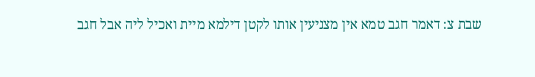שבת צ: דאמר חגב טמא אין מצניעין אותו לקטן דילמא מיית ואכיל ליה אבל חגב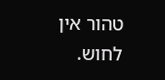טהור אין לחוש.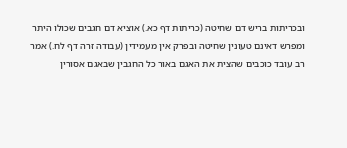ובכריתות בריש דם שחיטה (כריתות דף כא.) אוציא דם חגבים שכולו היתר ומפרש דאינם טעונין שחיטה ובפרק אין מעמידין (עבודה זרה דף לח.) אמר רב עובד כוכבים שהצית את האגם באור כל החגבין שבאגם אסורין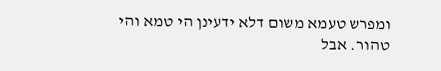ומפרש טעמא משום דלא ידעינן הי טמא והי טהור. אבל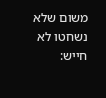משום שלא נשחטו לא חייש: